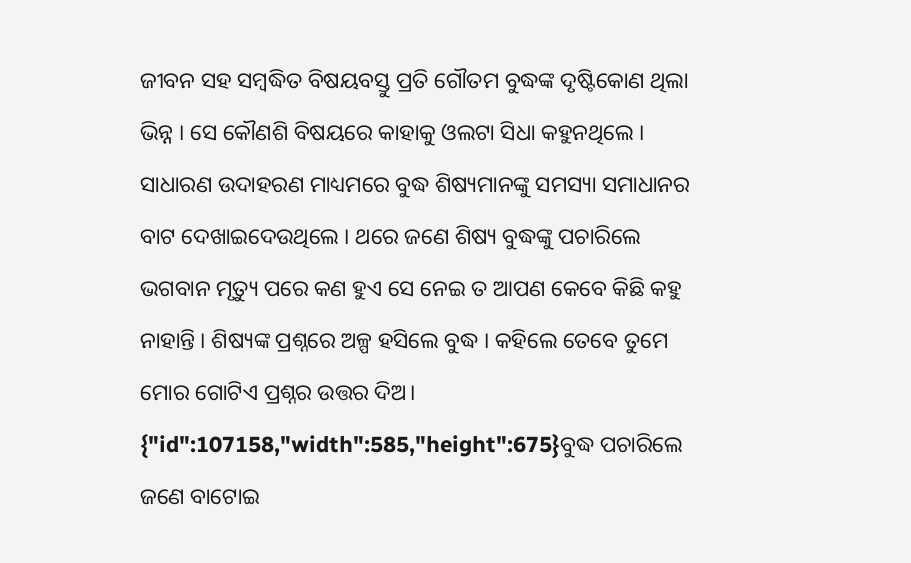ଜୀବନ ସହ ସମ୍ବଦ୍ଧିତ ବିଷୟବସ୍ତୁ ପ୍ରତି ଗୌତମ ବୁଦ୍ଧଙ୍କ ଦୃଷ୍ଟିକୋଣ ଥିଲା ଭିନ୍ନ । ସେ କୌଣଶି ବିଷୟରେ କାହାକୁ ଓଲଟା ସିଧା କହୁନଥିଲେ । ସାଧାରଣ ଉଦାହରଣ ମାଧ୍ୟମରେ ବୁଦ୍ଧ ଶିଷ୍ୟମାନଙ୍କୁ ସମସ୍ୟା ସମାଧାନର ବାଟ ଦେଖାଇଦେଉଥିଲେ । ଥରେ ଜଣେ ଶିଷ୍ୟ ବୁଦ୍ଧଙ୍କୁ ପଚାରିଲେ ଭଗବାନ ମୃତ୍ୟୁ ପରେ କଣ ହୁଏ ସେ ନେଇ ତ ଆପଣ କେବେ କିଛି କହୁ ନାହାନ୍ତି । ଶିଷ୍ୟଙ୍କ ପ୍ରଶ୍ନରେ ଅଳ୍ପ ହସିଲେ ବୁଦ୍ଧ । କହିଲେ ତେବେ ତୁମେ ମୋର ଗୋଟିଏ ପ୍ରଶ୍ନର ଉତ୍ତର ଦିଅ।
{"id":107158,"width":585,"height":675}ବୁଦ୍ଧ ପଚାରିଲେ ଜଣେ ବାଟୋଇ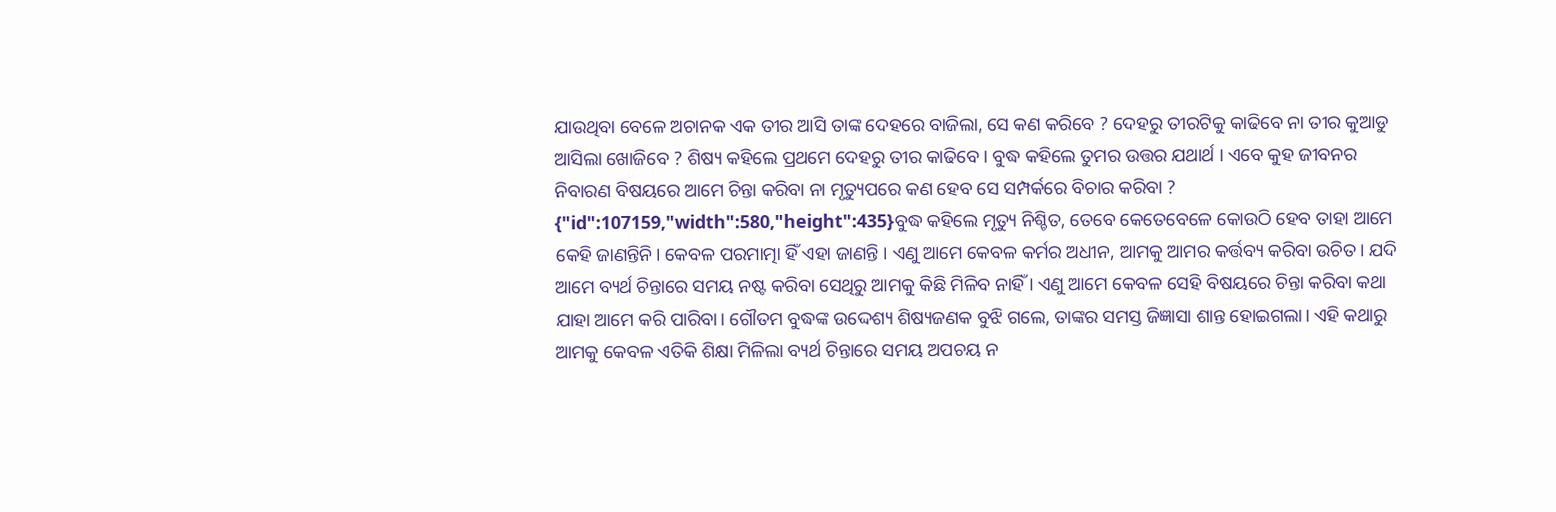ଯାଉଥିବା ବେଳେ ଅଚାନକ ଏକ ତୀର ଆସି ତାଙ୍କ ଦେହରେ ବାଜିଲା, ସେ କଣ କରିବେ ? ଦେହରୁ ତୀରଟିକୁ କାଢିବେ ନା ତୀର କୁଆଡୁ ଆସିଲା ଖୋଜିବେ ? ଶିଷ୍ୟ କହିଲେ ପ୍ରଥମେ ଦେହରୁ ତୀର କାଢିବେ । ବୁଦ୍ଧ କହିଲେ ତୁମର ଉତ୍ତର ଯଥାର୍ଥ । ଏବେ କୁହ ଜୀବନର ନିବାରଣ ବିଷୟରେ ଆମେ ଚିନ୍ତା କରିବା ନା ମୃତ୍ୟୁପରେ କଣ ହେବ ସେ ସମ୍ପର୍କରେ ବିଚାର କରିବା ?
{"id":107159,"width":580,"height":435}ବୁଦ୍ଧ କହିଲେ ମୃତ୍ୟୁ ନିଶ୍ଚିତ, ତେବେ କେତେବେଳେ କୋଉଠି ହେବ ତାହା ଆମେ କେହି ଜାଣନ୍ତିନି। କେବଳ ପରମାତ୍ମା ହିଁ ଏହା ଜାଣନ୍ତି । ଏଣୁ ଆମେ କେବଳ କର୍ମର ଅଧୀନ, ଆମକୁ ଆମର କର୍ତ୍ତବ୍ୟ କରିବା ଉଚିତ। ଯଦି ଆମେ ବ୍ୟର୍ଥ ଚିନ୍ତାରେ ସମୟ ନଷ୍ଟ କରିବା ସେଥିରୁ ଆମକୁ କିଛି ମିଳିବ ନାହିଁ । ଏଣୁ ଆମେ କେବଳ ସେହି ବିଷୟରେ ଚିନ୍ତା କରିବା କଥା ଯାହା ଆମେ କରି ପାରିବା। ଗୌତମ ବୁଦ୍ଧଙ୍କ ଉଦ୍ଦେଶ୍ୟ ଶିଷ୍ୟଜଣକ ବୁଝି ଗଲେ, ତାଙ୍କର ସମସ୍ତ ଜିଜ୍ଞାସା ଶାନ୍ତ ହୋଇଗଲା। ଏହି କଥାରୁ ଆମକୁ କେବଳ ଏତିକି ଶିକ୍ଷା ମିଳିଲା ବ୍ୟର୍ଥ ଚିନ୍ତାରେ ସମୟ ଅପଚୟ ନ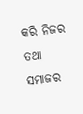କରି ନିଜର ତଥା ସମାଜର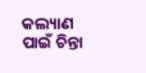କଲ୍ୟାଣ ପାଇଁ ଚିନ୍ତା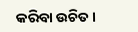କରିବା ଉଚିତ।